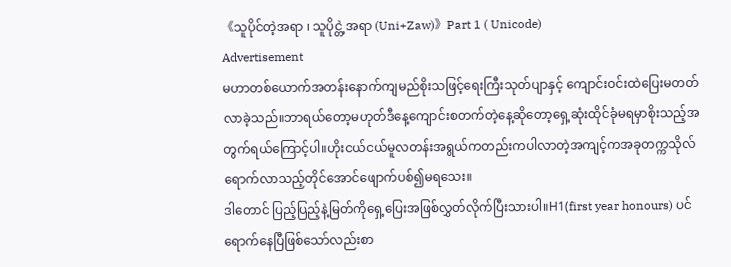《သူပိုင်တဲ့အရာ ၊ သူပိုင္တဲ့အရာ (Uni+Zaw)》Part 1 ( Unicode)
Advertisement
မဟာတစ်ယောက်အတန်းနောက်ကျမည်စိုးသဖြင့်ရေးကြီးသုတ်ပျာနှင့် ကျောင်းဝင်းထဲပြေးမတတ်လာခဲ့သည်။ဘာရယ်တော့မဟုတ်ဒီနေ့ကျောင်းစတက်တဲ့နေ့ဆိုတော့ရှေ့ဆုံးထိုင်ခုံမရမှာစိုးသည့်အတွက်ရယ်ကြောင့်ပါ။ဟိုးငယ်ငယ်မူလတန်းအရွယ်ကတည်းကပါလာတဲ့အကျင့်ကအခုတက္ကသိုလ်ရောက်လာသည့်တိုင်အောင်ဖျောက်ပစ်၍မရသေး။
ဒါတောင် ပြည့်ပြည့်နဲ့မြတ်ကိုရှေ့ပြေးအဖြစ်လွှတ်လိုက်ပြီးသားပါ။H1(first year honours) ပင်ရောက်နေပြီဖြစ်သော်လည်းစာ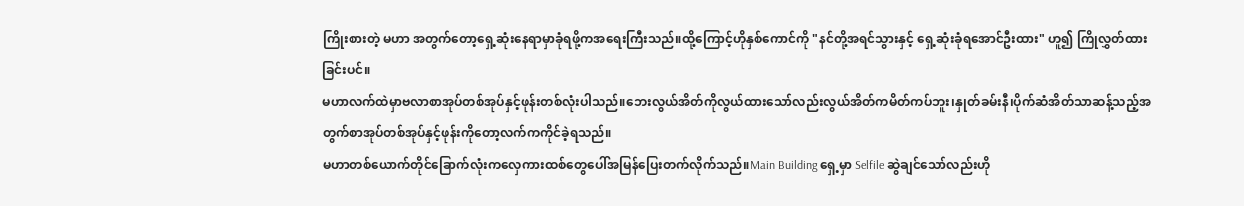ကြိုးစားတဲ့ မဟာ အတွက်တော့ရှေ့ဆုံးနေရာမှာခုံရဖို့ကအရေးကြီးသည်။ထို့ကြောင့်ဟိုနှစ်ကောင်ကို "နင်တို့အရင်သွားနှင့် ရှေ့ဆုံးခုံရအောင်ဦးထား" ဟူ၍ ကြိုလွှတ်ထားခြင်းပင်။
မဟာလက်ထဲမှာဗလာစာအုပ်တစ်အုပ်နှင့်ဖုန်းတစ်လုံးပါသည်။ဘေးလွယ်အိတ်ကိုလွယ်ထားသော်လည်းလွယ်အိတ်ကမိတ်ကပ်ဘူး၊နှုတ်ခမ်းနီ၊ပိုက်ဆံအိတ်သာဆန့်သည့်အတွက်စာအုပ်တစ်အုပ်နှင့်ဖုန်းကိုတော့လက်ကကိုင်ခဲ့ရသည်။
မဟာတစ်ယောက်တိုင်ခြောက်လုံးကလှေကားထစ်တွေပေါ်အမြန်ပြေးတက်လိုက်သည်။Main Building ရှေ့မှာ Selfile ဆွဲချင်သော်လည်းဟို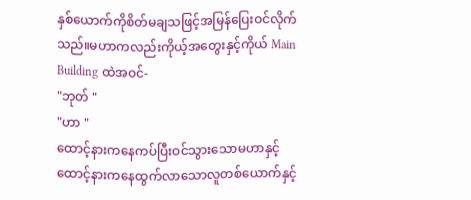နှစ်ယောက်ကိုစိတ်မချသဖြင့်အမြန်ပြေးဝင်လိုက်သည်။မဟာကလည်းကိုယ့်အတွေးနှင့်ကိုယ် Main Building ထဲအဝင်-
"ဘုတ် "
"ဟာ "
ထောင့်နားကနေကပ်ပြီးဝင်သွားသောမဟာနှင့်ထောင့်နားကနေထွက်လာသောလူတစ်ယောက်နှင့်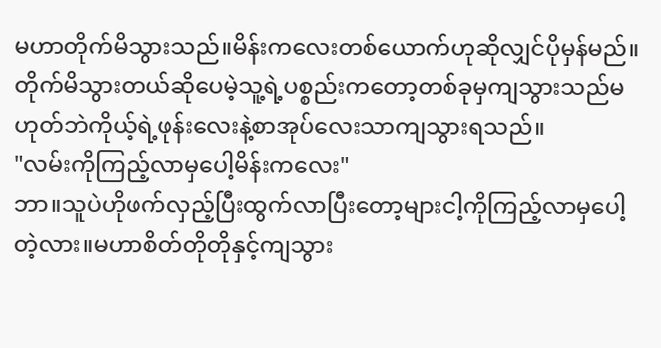မဟာတိုက်မိသွားသည်။မိန်းကလေးတစ်ယောက်ဟုဆိုလျှင်ပိုမှန်မည်။တိုက်မိသွားတယ်ဆိုပေမဲ့သူ့ရဲ့ပစ္စည်းကတော့တစ်ခုမှကျသွားသည်မဟုတ်ဘဲကိုယ့်ရဲ့ဖုန်းလေးနဲ့စာအုပ်လေးသာကျသွားရသည်။
"လမ်းကိုကြည့်လာမှပေါ့မိန်းကလေး"
ဘာ။သူပဲဟိုဖက်လှည့်ပြီးထွက်လာပြီးတော့များငါ့ကိုကြည့်လာမှပေါ့တဲ့လား။မဟာစိတ်တိုတိုနှင့်ကျသွား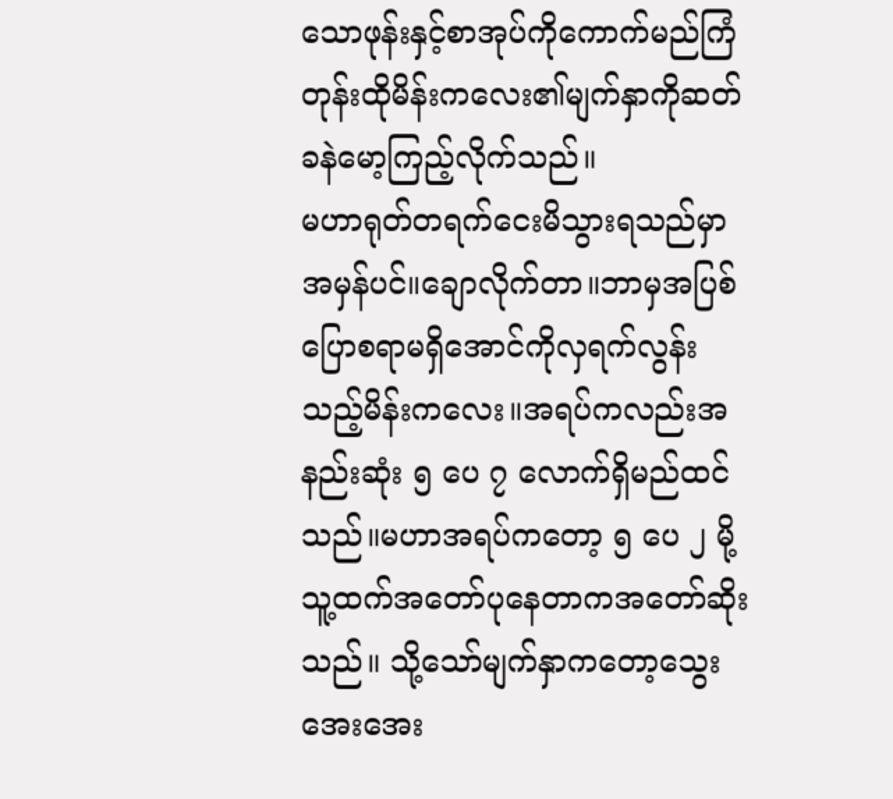သောဖုန်းနှင့်စာအုပ်ကိုကောက်မည်ကြံတုန်းထိုမိန်းကလေး၏မျက်နှာကိုဆတ်ခနဲမော့ကြည့်လိုက်သည်။
မဟာရုတ်တရက်ငေးမိသွားရသည်မှာအမှန်ပင်။ချောလိုက်တာ။ဘာမှအပြစ်ပြောစရာမရှိအောင်ကိုလှရက်လွန်းသည့်မိန်းကလေး။အရပ်ကလည်းအနည်းဆုံး ၅ ပေ ၇ လောက်ရှိမည်ထင်သည်။မဟာအရပ်ကတော့ ၅ ပေ ၂ မို့သူ့ထက်အတော်ပုနေတာကအတော်ဆိုးသည်။ သို့သော်မျက်နှာကတော့သွေးအေးအေး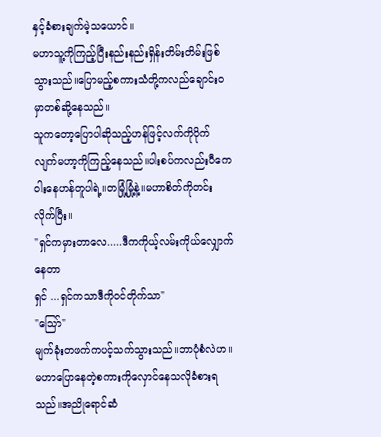နှင့်ခံစားချက်မဲ့သယောင်။
မဟာသူ့ကိုကြည့်ပြီးနည်းနည်းရှိန်းတိမ်းတိမ်းဖြစ်သွားသည်။ပြောမည့်စကားသံတို့ကလည်ချောင်းဝမှာတစ်ဆို့နေသည်။
သူကတော့ပြောပါဆိုသည့်ဟန်ဖြင့်လက်ကိုပိုက်လျက်မဟာ့ကိုကြည့်နေသည်။ပါးစပ်ကလည်းပီကေဝါးနေဟန်တူပါရဲ့။တမြုံ့မြုံ့နဲ့။မဟာစိတ်ကိုတင်းလိုက်ပြီး။
"ရှင်ကမှားတာလေ.....ဒီကကိုယ့်လမ်းကိုယ်လျှောက်နေတာ
ရှင် ...ရှင်ကသာဒီကိုဝင်တိုက်သာ"
"သြော်"
မျက်ခုံးတဖက်ကပင့်သက်သွားသည်။ဘာပုံစံလဲဟ။မဟာပြောနေတဲ့စကားကိုလှောင်နေသလိုခံစားရသည်။အညိုရောင်ဆံ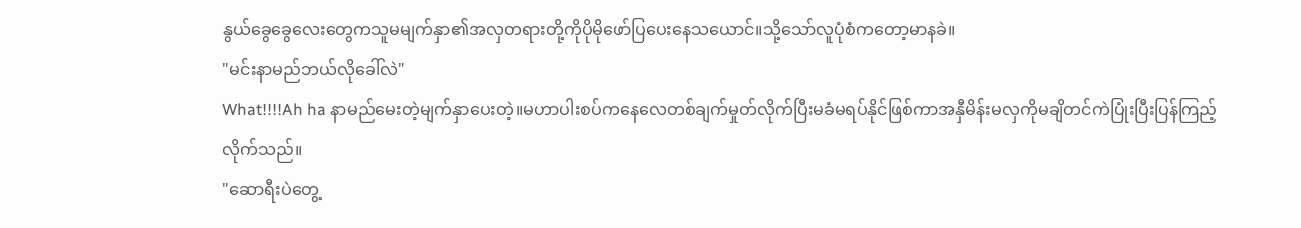နွယ်ခွေခွေလေးတွေကသူမမျက်နှာ၏အလှတရားတို့ကိုပိုမိုဖော်ပြပေးနေသယောင်။သို့သော်လူပုံစံကတော့မာနခဲ။
"မင်းနာမည်ဘယ်လိုခေါ်လဲ"
What!!!!Ah ha နာမည်မေးတဲ့မျက်နှာပေးတဲ့။မဟာပါးစပ်ကနေလေတစ်ချက်မှုတ်လိုက်ပြီးမခံမရပ်နိုင်ဖြစ်ကာအနှီမိန်းမလှကိုမချိတင်ကဲပြုံးပြီးပြန်ကြည့်လိုက်သည်။
"ဆောရီးပဲတွေ့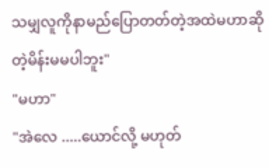သမျှလူကိုနာမည်ပြောတတ်တဲ့အထဲမဟာဆိုတဲ့မိန်းမမပါဘူး"
"မဟာ"
"အဲလေ .....ယောင်လို့ မဟုတ်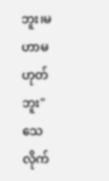ဘူး၊မဟာမဟုတ်ဘူး"
သေလိုက်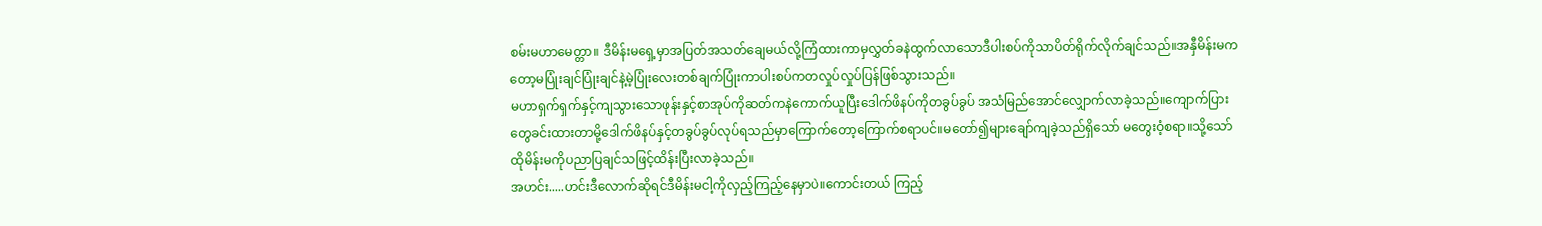စမ်းမဟာမေတ္တာ။ ဒီမိန်းမရှေ့မှာအပြတ်အသတ်ချေမယ်လို့ကြံထားကာမှလွှတ်ခနဲထွက်လာသောဒီပါးစပ်ကိုသာပိတ်ရိုက်လိုက်ချင်သည်။အနှီမိန်းမကတော့မပြုံးချင်ပြုံးချင်နဲ့မဲ့ပြုံးလေးတစ်ချက်ပြုံးကာပါးစပ်ကတလှုပ်လှုပ်ပြန်ဖြစ်သွားသည်။
မဟာရှက်ရှက်နှင့်ကျသွားသောဖုန်းနှင့်စာအုပ်ကိုဆတ်ကနဲကောက်ယူပြီးဒေါက်ဖိနပ်ကိုတခွပ်ခွပ် အသံမြည်အောင်လျှောက်လာခဲ့သည်။ကျောက်ပြားတွေခင်းထားတာမို့ဒေါက်ဖိနပ်နှင့်တခွပ်ခွပ်လုပ်ရသည်မှာကြောက်တော့ကြောက်စရာပင်။မတော်၍များချော်ကျခဲ့သည်ရှိသော် မတွေးဝံ့စရာ။သို့သော်ထိုမိန်းမကိုပညာပြချင်သဖြင့်ထိန်းပြီးလာခဲ့သည်။
အဟင်း.....ဟင်းဒီလောက်ဆိုရင်ဒီမိန်းမငါ့ကိုလှည့်ကြည့်နေမှာပဲ။ကောင်းတယ် ကြည့်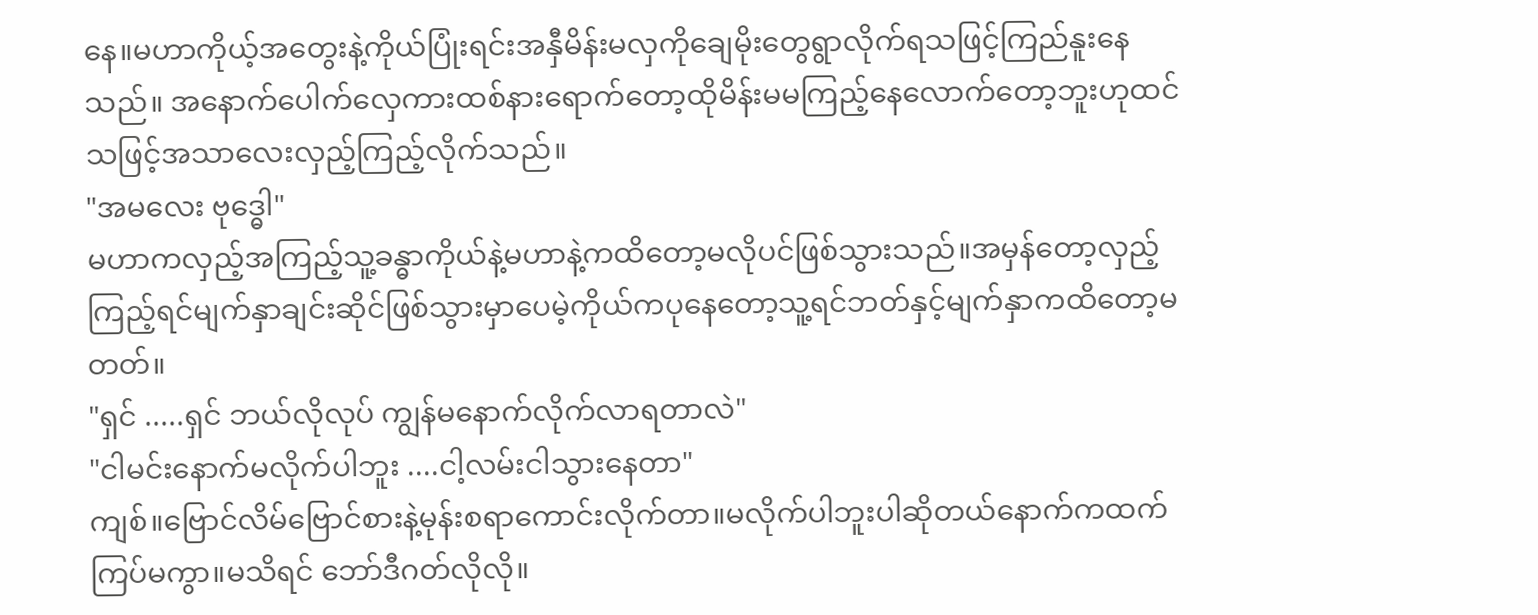နေ။မဟာကိုယ့်အတွေးနဲ့ကိုယ်ပြုံးရင်းအနှီမိန်းမလှကိုချေမိုးတွေရွာလိုက်ရသဖြင့်ကြည်နူးနေသည်။ အနောက်ပေါက်လှေကားထစ်နားရောက်တော့ထိုမိန်းမမကြည့်နေလောက်တော့ဘူးဟုထင်သဖြင့်အသာလေးလှည့်ကြည့်လိုက်သည်။
"အမလေး ဗုဒ္ဓေါ"
မဟာကလှည့်အကြည့်သူ့ခန္ဓာကိုယ်နဲ့မဟာနဲ့ကထိတော့မလိုပင်ဖြစ်သွားသည်။အမှန်တော့လှည့်ကြည့်ရင်မျက်နှာချင်းဆိုင်ဖြစ်သွားမှာပေမဲ့ကိုယ်ကပုနေတော့သူ့ရင်ဘတ်နှင့်မျက်နှာကထိတော့မတတ်။
"ရှင် .....ရှင် ဘယ်လိုလုပ် ကျွန်မနောက်လိုက်လာရတာလဲ"
"ငါမင်းနောက်မလိုက်ပါဘူး ....ငါ့လမ်းငါသွားနေတာ"
ကျစ်။ဗြောင်လိမ်ဗြောင်စားနဲ့မုန်းစရာကောင်းလိုက်တာ။မလိုက်ပါဘူးပါဆိုတယ်နောက်ကထက်ကြပ်မကွာ။မသိရင် ဘော်ဒီဂတ်လိုလို။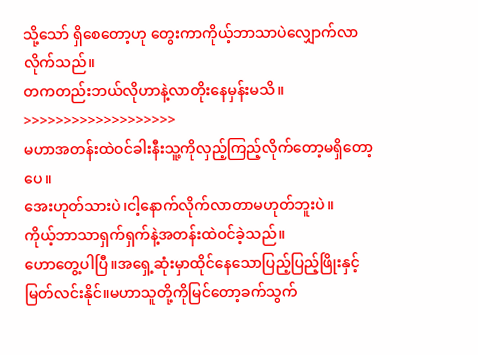သို့သော် ရှိစေတော့ဟု တွေးကာကိုယ့်ဘာသာပဲလျှောက်လာလိုက်သည်။
တကတည်းဘယ်လိုဟာနဲ့လာတိုးနေမှန်းမသိ။
>>>>>>>>>>>>>>>>>>>
မဟာအတန်းထဲဝင်ခါးနီးသူ့ကိုလှည့်ကြည့်လိုက်တော့မရှိတော့ပေ။
အေးဟုတ်သားပဲ၊ငါ့နောက်လိုက်လာတာမဟုတ်ဘူးပဲ။
ကိုယ့်ဘာသာရှက်ရှက်နဲ့အတန်းထဲဝင်ခဲ့သည်။
ဟောတွေ့ပါပြီ။အရှေ့ဆုံးမှာထိုင်နေသောပြည့်ပြည့်ဖြိုးနှင့်မြတ်လင်းနိုင်။မဟာသူတို့ကိုမြင်တော့ခက်သွက်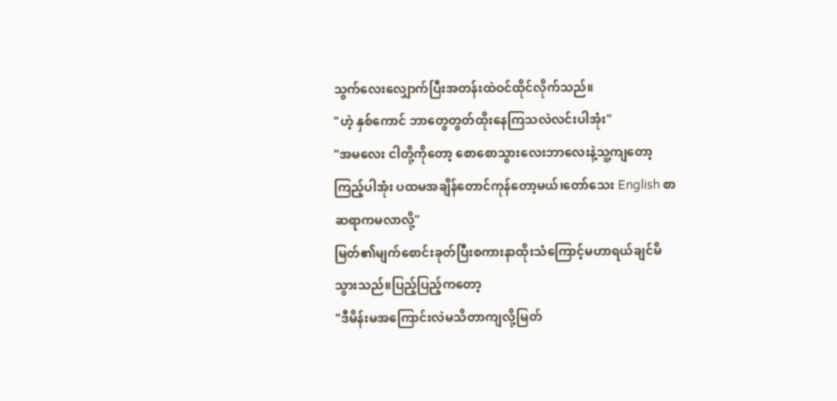သွက်လေးလျှောက်ပြီးအတန်းထဲဝင်ထိုင်လိုက်သည်။
"ဟဲ့ နှစ်ကောင် ဘာတွေတွတ်ထိုးနေကြသလဲလင်းပါအုံး"
"အမလေး ငါတို့ကိုတော့ စောစောသွားလေးဘာလေးနဲ့သူ့ကျတော့ကြည့်ပါအုံး ပထမအချိန်တောင်ကုန်တော့မယ်၊တော်သေး English စာဆရာကမလာလို့"
မြတ်၏မျက်စောင်းခုတ်ပြီးစကားနာထိုးသံကြောင့်မဟာရယ်ချင်မိသွားသည်။ပြည့်ပြည့်ကတော့
"ဒီမိန်းမအကြောင်းလဲမသိတာကျလို့မြတ်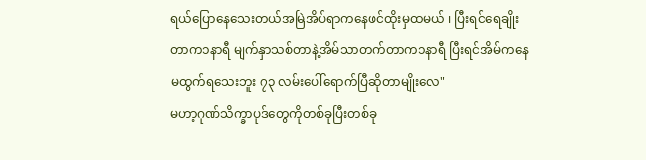ရယ်ပြောနေသေးတယ်အမြဲအိပ်ရာကနေဖင်ထိုးမှထမယ် ၊ ပြီးရင်ရေချိုးတာက၁နာရီ မျက်နှာသစ်တာနဲ့အိမ်သာတက်တာက၁နာရီ ပြီးရင်အိမ်ကနေမထွက်ရသေးဘူး ၇၃ လမ်းပေါ်ရောက်ပြီဆိုတာမျိုးလေ"
မဟာ့ဂုဏ်သိက္ခာပုဒ်တွေကိုတစ်ခုပြီးတစ်ခု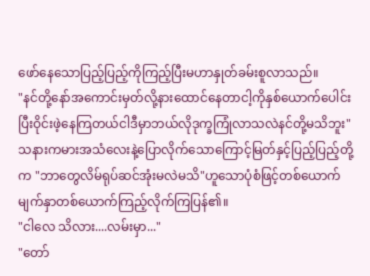ဖော်နေသောပြည့်ပြည့်ကိုကြည့်ပြီးမဟာနှုတ်ခမ်းစူလာသည်။
"နင်တို့နော်အကောင်းမှတ်လို့နားထောင်နေတာငါ့ကိုနှစ်ယောက်ပေါင်းပြီးဝိုင်းဖဲ့နေကြတယ်ငါဒီမှာဘယ်လိုဒုက္ခကြုံလာသလဲနင်တို့မသိဘူး"
သနားကမားအသံလေးနဲ့ပြောလိုက်သောကြောင့်မြတ်နှင့်ပြည့်ပြည့်တို့က "ဘာတွေလိမ်ရုပ်ဆင်အုံးမလဲမသိ"ဟူသောပုံစံဖြင့်တစ်ယောက်မျက်နှာတစ်ယောက်ကြည့်လိုက်ကြပြန်၏။
"ငါလေ သိလား....လမ်းမှာ..."
"တော်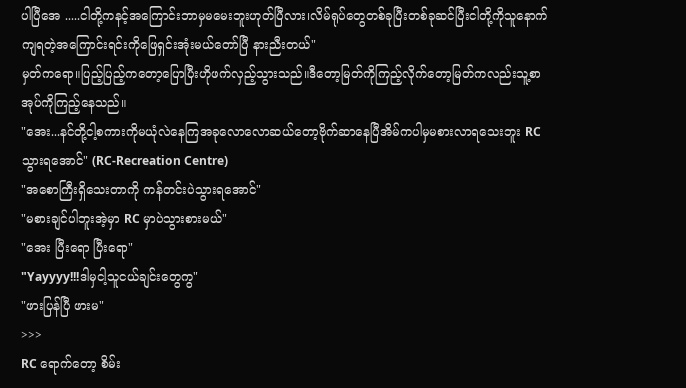ပါပြီအေ .....ငါတို့ကနင့်အကြောင်းဘာမှမမေးဘူးဟုတ်ပြီလား၊လိမ်ရုပ်တွေတစ်ခုပြီးတစ်ခုဆင်ပြီးငါတို့ကိုသူနောက်ကျရတဲ့အကြောင်းရင်းကိုဖြေရှင်းအုံးမယ်တော်ပြီ နားညီးတယ်"
မှတ်ကရော။ပြည့်ပြည့်ကတော့ပြောပြီးဟိုဖက်လှည့်သွားသည်။ဒီတော့မြတ်ကိုကြည့်လိုက်တော့မြတ်ကလည်းသူ့စာအုပ်ကိုကြည့်နေသည်။
"အေး...နင်တို့ငါ့စကားကိုမယုံလဲနေကြအခုလောလောဆယ်တော့ဗိုက်ဆာနေပြီအိမ်ကပါမှမစားလာရသေးဘူး RC သွားရအောင်" (RC-Recreation Centre)
"အစောကြီးရှိသေးတာကို ကန်တင်းပဲသွားရအောင်"
"မစားချင်ပါဘူးအဲ့မှာ RC မှာပဲသွားစားမယ်"
"အေး ပြီးရော ပြီးရော"
"Yayyyy!!!ဒါမှငါ့သူငယ်ချင်းတွေကွ"
"ဖားပြန်ပြီ ဖားမ"
>>>
RC ရောက်တော့ စိမ်း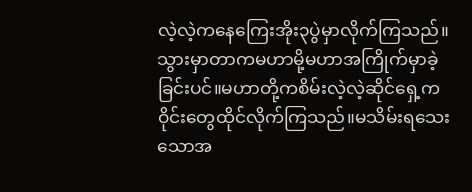လဲ့လဲ့ကနေကြေးအိုး၃ပွဲမှာလိုက်ကြသည်။သွားမှာတာကမဟာမို့မဟာအကြိုက်မှာခဲ့ခြင်းပင်။မဟာတို့ကစိမ်းလဲ့လဲ့ဆိုင်ရှေ့ကဝိုင်းတွေထိုင်လိုက်ကြသည်။မသိမ်းရသေးသောအ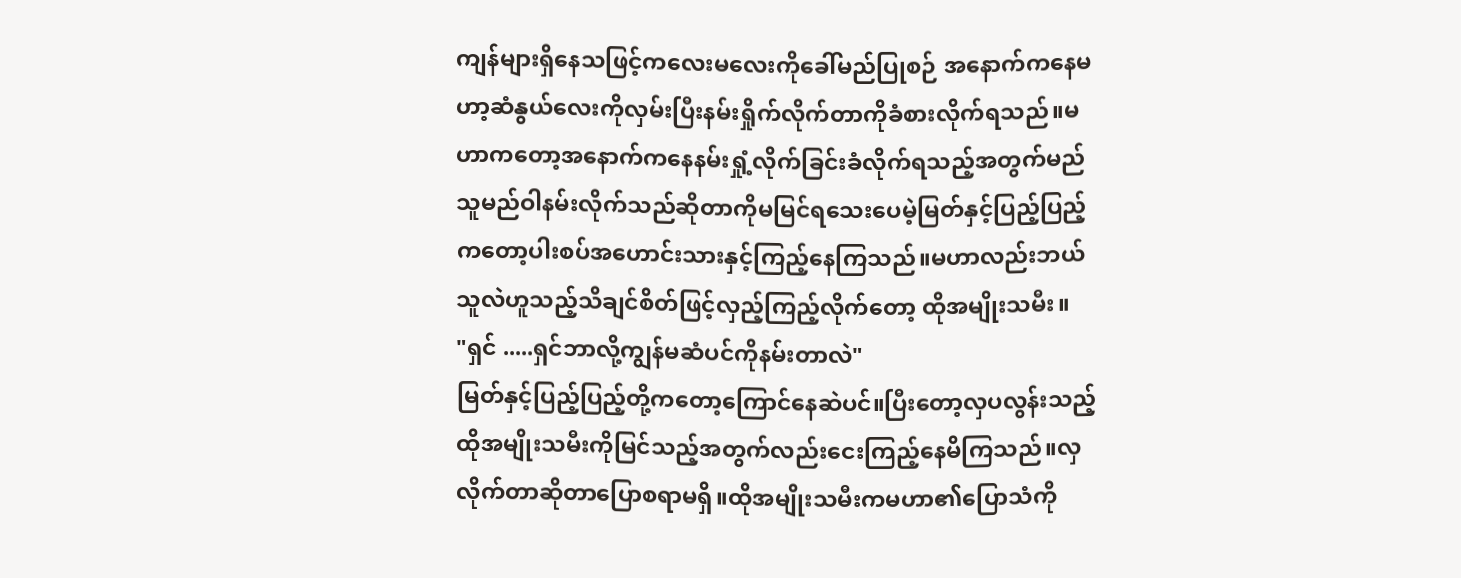ကျန်များရှိနေသဖြင့်ကလေးမလေးကိုခေါ်မည်ပြုစဉ် အနောက်ကနေမဟာ့ဆံနွယ်လေးကိုလှမ်းပြီးနမ်းရှိုက်လိုက်တာကိုခံစားလိုက်ရသည်။မဟာကတော့အနောက်ကနေနမ်းရှုံ့လိုက်ခြင်းခံလိုက်ရသည့်အတွက်မည်သူမည်ဝါနမ်းလိုက်သည်ဆိုတာကိုမမြင်ရသေးပေမဲ့မြတ်နှင့်ပြည့်ပြည့်ကတော့ပါးစပ်အဟောင်းသားနှင့်ကြည့်နေကြသည်။မဟာလည်းဘယ်သူလဲဟူသည့်သိချင်စိတ်ဖြင့်လှည့်ကြည့်လိုက်တော့ ထိုအမျိုးသမီး။
"ရှင် .....ရှင်ဘာလို့ကျွန်မဆံပင်ကိုနမ်းတာလဲ"
မြတ်နှင့်ပြည့်ပြည့်တို့ကတော့ကြောင်နေဆဲပင်။ပြီးတော့လှပလွန်းသည့်ထိုအမျိုးသမီးကိုမြင်သည့်အတွက်လည်းငေးကြည့်နေမိကြသည်။လှလိုက်တာဆိုတာပြောစရာမရှိ။ထိုအမျိုးသမီးကမဟာ၏ပြောသံကို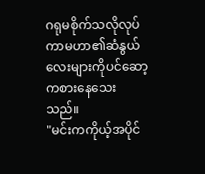ဂရုမစိုက်သလိုလုပ်ကာမဟာ၏ဆံနွယ်လေးများကိုပင်ဆော့ကစားနေသေးသည်။
"မင်းကကိုယ့်အပိုင်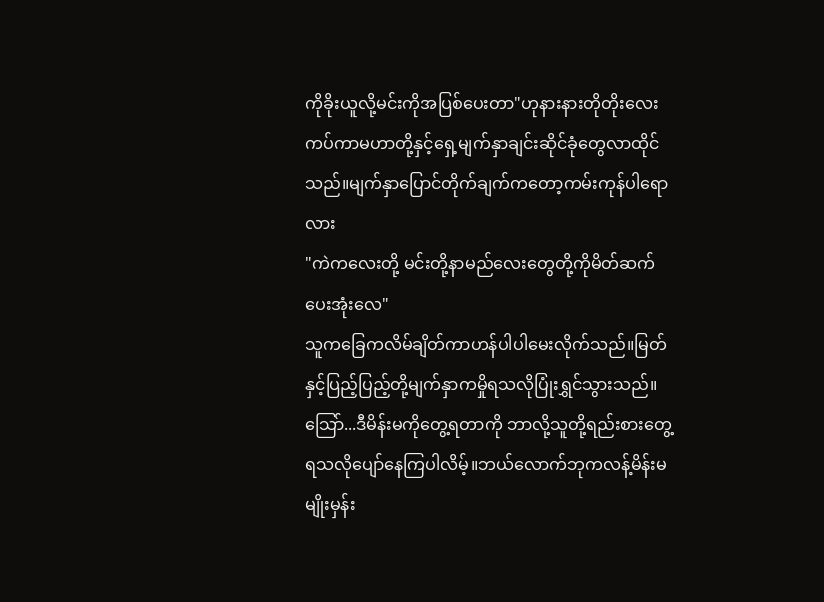ကိုခိုးယူလို့မင်းကိုအပြစ်ပေးတာ"ဟုနားနားတိုတိုးလေးကပ်ကာမဟာတို့နှင့်ရှေ့မျက်နှာချင်းဆိုင်ခုံတွေလာထိုင်သည်။မျက်နှာပြောင်တိုက်ချက်ကတော့ကမ်းကုန်ပါရောလား
"ကဲကလေးတို့ မင်းတို့နာမည်လေးတွေတို့ကိုမိတ်ဆက်ပေးအုံးလေ"
သူကခြေကလိမ်ချိတ်ကာဟန်ပါပါမေးလိုက်သည်။မြတ်နှင့်ပြည့်ပြည့်တို့မျက်နှာကမှိုရသလိုပြုံးရွှင်သွားသည်။သြော်...ဒီမိန်းမကိုတွေ့ရတာကို ဘာလို့သူတို့ရည်းစားတွေ့ရသလိုပျော်နေကြပါလိမ့်။ဘယ်လောက်ဘုကလန့်မိန်းမမျိုးမှန်း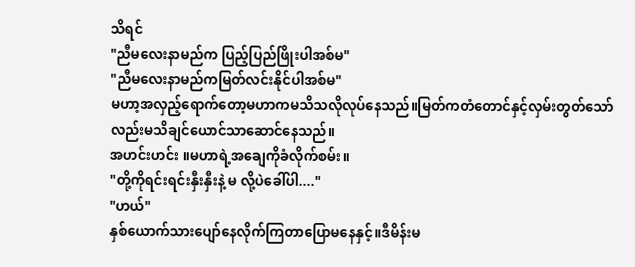သိရင်
"ညီမလေးနာမည်က ပြည့်ပြည်ဖြိုးပါအစ်မ"
"ညီမလေးနာမည်ကမြတ်လင်းနိုင်ပါအစ်မ"
မဟာ့အလှည့်ရောက်တော့မဟာကမသိသလိုလုပ်နေသည်။မြတ်ကတံတောင်နှင့်လှမ်းတွတ်သော်လည်းမသိချင်ယောင်သာဆောင်နေသည်။
အဟင်းဟင်း ။မဟာရဲ့အချေကိုခံလိုက်စမ်း။
"တို့ကိုရင်းရင်းနှီးနှီးနဲ့ မ လို့ပဲခေါ်ပါ...."
"ဟယ်"
နှစ်ယောက်သားပျော်နေလိုက်ကြတာပြောမနေနှင့်။ဒီမိန်းမ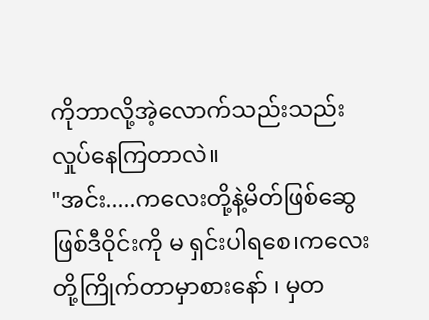ကိုဘာလို့အဲ့လောက်သည်းသည်းလှုပ်နေကြတာလဲ။
"အင်း.....ကလေးတို့နဲ့မိတ်ဖြစ်ဆွေဖြစ်ဒီဝိုင်းကို မ ရှင်းပါရစေ၊ကလေးတို့ကြိုက်တာမှာစားနော် ၊ မှတ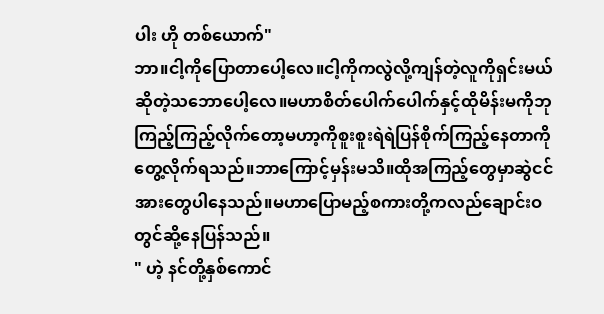ပါး ဟို တစ်ယောက်"
ဘာ။ငါ့ကိုပြောတာပေါ့လေ။ငါ့ကိုကလွဲလို့ကျန်တဲ့လူကိုရှင်းမယ်ဆိုတဲ့သဘောပေါ့လေ။မဟာစိတ်ပေါက်ပေါက်နှင့်ထိုမိန်းမကိုဘုကြည့်ကြည့်လိုက်တော့မဟာ့ကိုစူးစူးရဲရဲပြန်စိုက်ကြည့်နေတာကိုတွေ့လိုက်ရသည်။ဘာကြောင့်မှန်းမသိ။ထိုအကြည့်တွေမှာဆွဲငင်အားတွေပါနေသည်။မဟာပြောမည့်စကားတို့ကလည်ချောင်းဝတွင်ဆို့နေပြန်သည်။
" ဟဲ့ နင်တို့နှစ်ကောင်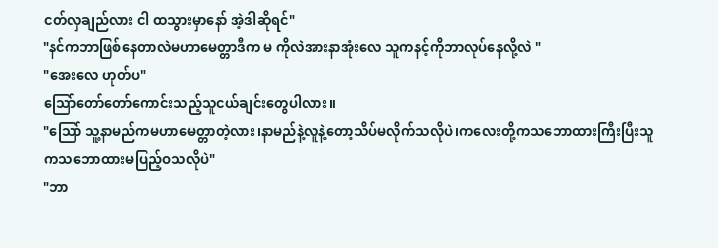ငတ်လှချည်လား ငါ ထသွားမှာနော် အဲ့ဒါဆိုရင်"
"နင်ကဘာဖြစ်နေတာလဲမဟာမေတ္တာဒီက မ ကိုလဲအားနာအုံးလေ သူကနင့်ကိုဘာလုပ်နေလို့လဲ "
"အေးလေ ဟုတ်ပ"
သြော်တော်တော်ကောင်းသည့်သူငယ်ချင်းတွေပါလား။
"သြော် သူ့နာမည်ကမဟာမေတ္တာတဲ့လား၊နာမည်နဲ့လူနဲ့တော့သိပ်မလိုက်သလိုပဲ၊ကလေးတို့ကသဘောထားကြီးပြီးသူကသဘောထားမပြည့်ဝသလိုပဲ"
"ဘာ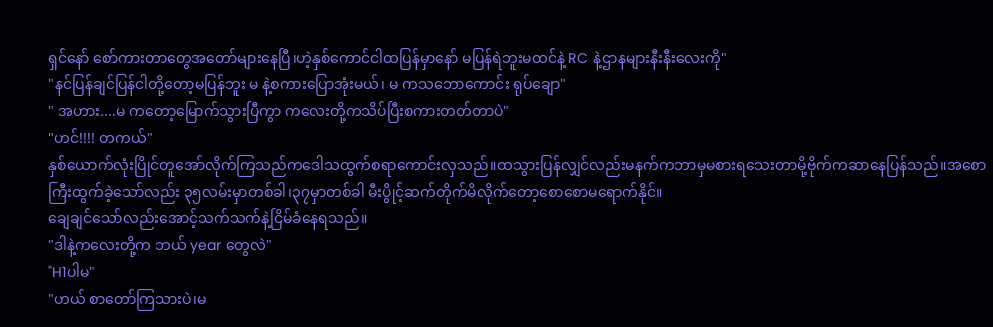ရှင်နော် စော်ကားတာတွေအတော်များနေပြီ၊ဟဲ့နှစ်ကောင်ငါထပြန်မှာနော် မပြန်ရဲဘူးမထင်နဲ့ RC နဲ့ဌာနများနီးနီးလေးကို"
"နင်ပြန်ချင်ပြန်ငါတို့တော့မပြန်ဘူး မ နဲ့စကားပြောအုံးမယ်၊ မ ကသဘောကောင်း ရုပ်ချော"
" အဟား....မ ကတော့မြောက်သွားပြီကွာ ကလေးတို့ကသိပ်ပြီးစကားတတ်တာပဲ"
"ဟင်!!!! တကယ်"
နှစ်ယောက်လုံးပြိုင်တူအော်လိုက်ကြသည်ကဒေါသထွက်စရာကောင်းလှသည်။ထသွားပြန်လျှင်လည်းမနက်ကဘာမှမစားရသေးတာမို့ဗိုက်ကဆာနေပြန်သည်။အစောကြီးထွက်ခဲ့သော်လည်း ၃၅လမ်းမှာတစ်ခါ၊၃၇မှာတစ်ခါ မီးပွိုင့်ဆက်တိုက်မိလိုက်တော့စောစောမရောက်နိုင်။
ချေချင်သော်လည်းအောင့်သက်သက်နဲ့ငြိမ်ခံနေရသည်။
"ဒါနဲ့ကလေးတို့က ဘယ် year တွေလဲ"
"H1ပါမ"
"ဟယ် စာတော်ကြသားပဲ၊မ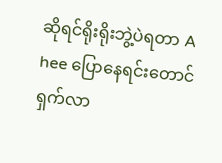ဆိုရင်ရိုးရိုးဘွဲ့ပဲရတာ A hee ပြောနေရင်းတောင်ရှက်လာ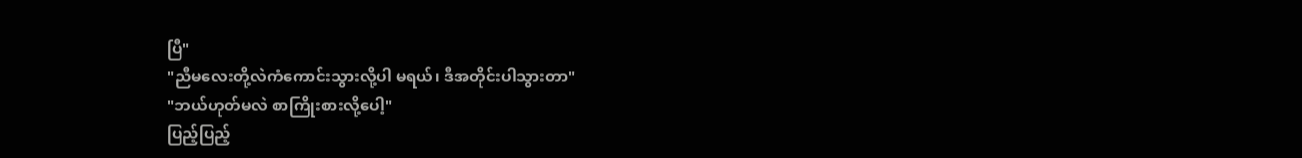ပြီ"
"ညီမလေးတို့လဲကံကောင်းသွားလို့ပါ မရယ်၊ ဒီအတိုင်းပါသွားတာ"
"ဘယ်ဟုတ်မလဲ စာကြိုးစားလို့ပေါ့"
ပြည့်ပြည့်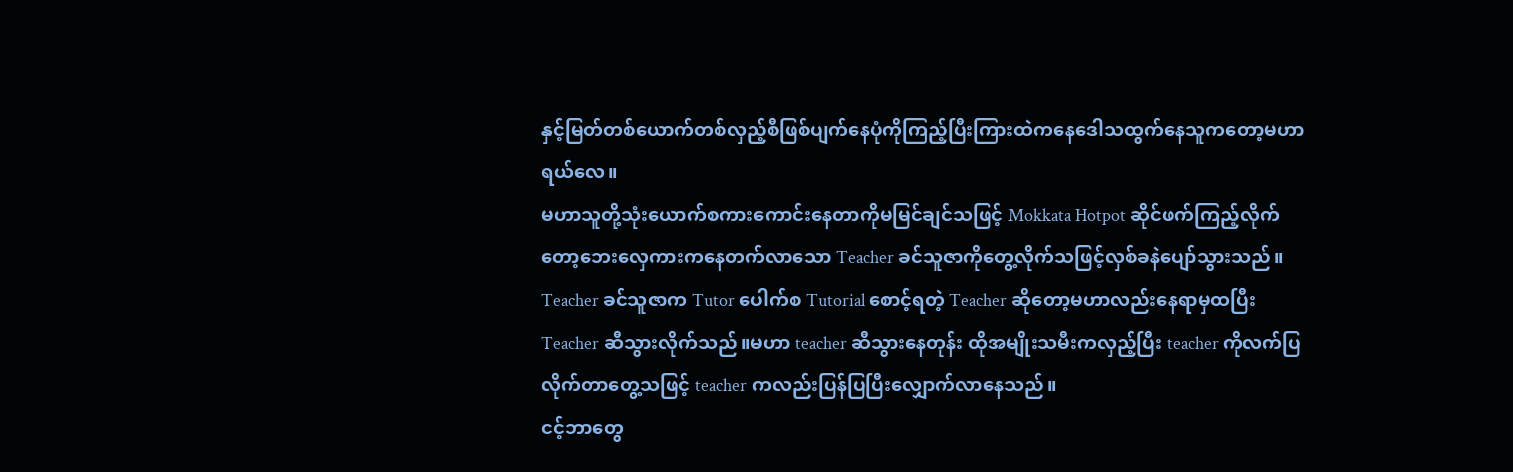နှင့်မြတ်တစ်ယောက်တစ်လှည့်စီဖြစ်ပျက်နေပုံကိုကြည့်ပြီးကြားထဲကနေဒေါသထွက်နေသူကတော့မဟာရယ်လေ။
မဟာသူတို့သုံးယောက်စကားကောင်းနေတာကိုမမြင်ချင်သဖြင့် Mokkata Hotpot ဆိုင်ဖက်ကြည့်လိုက်တော့ဘေးလှေကားကနေတက်လာသော Teacher ခင်သူဇာကိုတွေ့လိုက်သဖြင့်လှစ်ခနဲပျော်သွားသည်။
Teacher ခင်သူဇာက Tutor ပေါက်စ Tutorial စောင့်ရတဲ့ Teacher ဆိုတော့မဟာလည်းနေရာမှထပြီး Teacher ဆီသွားလိုက်သည်။မဟာ teacher ဆီသွားနေတုန်း ထိုအမျိုးသမီးကလှည့်ပြီး teacher ကိုလက်ပြလိုက်တာတွေ့သဖြင့် teacher ကလည်းပြန်ပြပြီးလျှောက်လာနေသည်။
ငင့်ဘာတွေ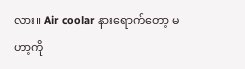လား။ Air coolar နားရောက်တော့ မဟာ့ကို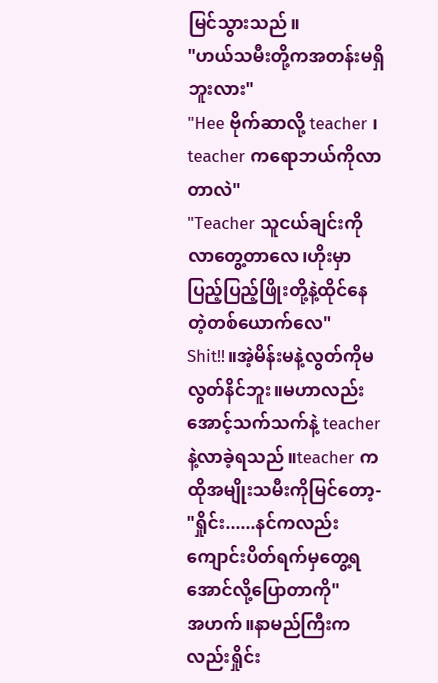မြင်သွားသည်။
"ဟယ်သမီးတို့ကအတန်းမရှိဘူးလား"
"Hee ဗိုက်ဆာလို့ teacher ၊ teacher ကရောဘယ်ကိုလာတာလဲ"
"Teacher သူငယ်ချင်းကိုလာတွေ့တာလေ၊ဟိုးမှာ ပြည့်ပြည့်ဖြိုးတို့နဲ့ထိုင်နေတဲ့တစ်ယောက်လေ"
Shit!!။အဲ့မိန်းမနဲ့လွတ်ကိုမလွတ်နိင်ဘူး။မဟာလည်းအောင့်သက်သက်နဲ့ teacher နဲ့လာခဲ့ရသည်။teacher က ထိုအမျိုးသမီးကိုမြင်တော့-
"ရှိုင်း......နင်ကလည်းကျောင်းပိတ်ရက်မှတွေ့ရအောင်လို့ပြောတာကို"
အဟက်။နာမည်ကြီးကလည်းရှိုင်း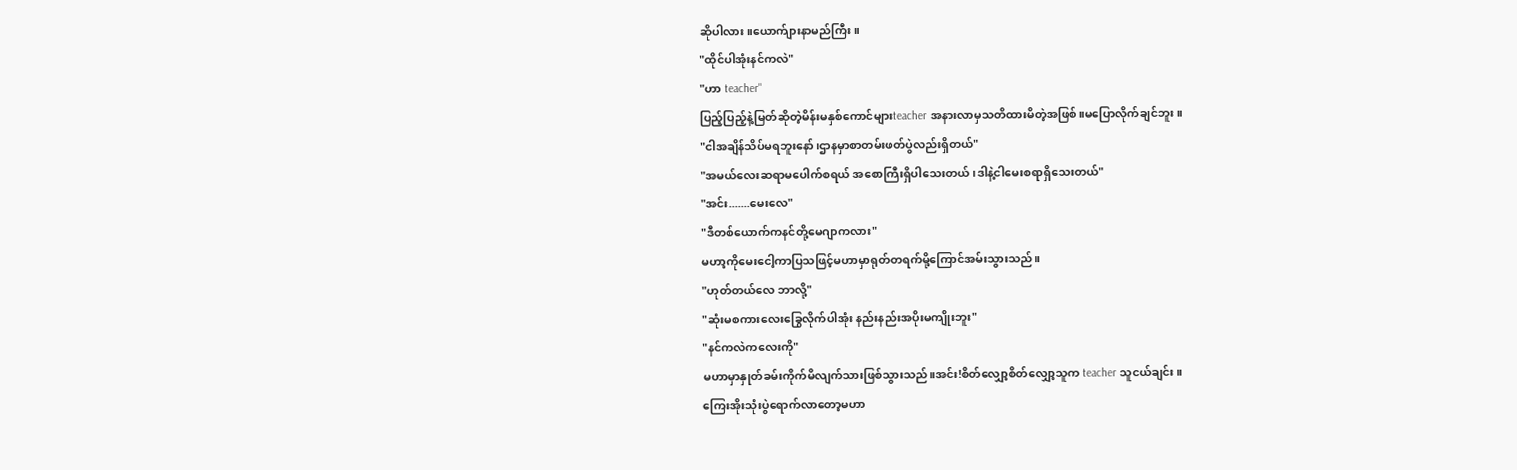ဆိုပါလား။ယောက်ျားနာမည်ကြီး။
"ထိုင်ပါအုံးနင်ကလဲ"
"ဟာ teacher"
ပြည့်ပြည့်နဲ့မြတ်ဆိုတဲ့မိန်းမနှစ်ကောင်များteacher အနားလာမှသတိထားမိတဲ့အဖြစ်။မပြောလိုက်ချင်ဘူး။
"ငါအချိန်သိပ်မရဘူးနော်၊ဌာနမှာစာတမ်းဖတ်ပွဲလည်းရှိတယ်"
"အမယ်လေးဆရာမပေါက်စရယ် အစောကြီးရှိပါသေးတယ်၊ဒါနဲ့ငါမေးစရာရှိသေးတယ်"
"အင်း.......မေးလေ"
"ဒီတစ်ယောက်ကနင်တို့မေဂျာကလား"
မဟာ့ကိုမေးငေါ့ကာပြသဖြင့်မဟာမှာရုတ်တရက်မို့ကြောင်အမ်းသွားသည်။
"ဟုတ်တယ်လေ ဘာလို့"
"ဆုံးမစကားလေးခြွေလိုက်ပါအုံး နည်းနည်းအပိုးမကျိုးဘူး"
"နင်ကလဲကလေးကို"
မဟာမှာနှုတ်ခမ်းကိုက်မိလျက်သားဖြစ်သွားသည်။အင်း!စိတ်လျှော့စိတ်လျှော့သူက teacher သူငယ်ချင်း။
ကြေးအိုးသုံးပွဲရောက်လာတော့မဟာ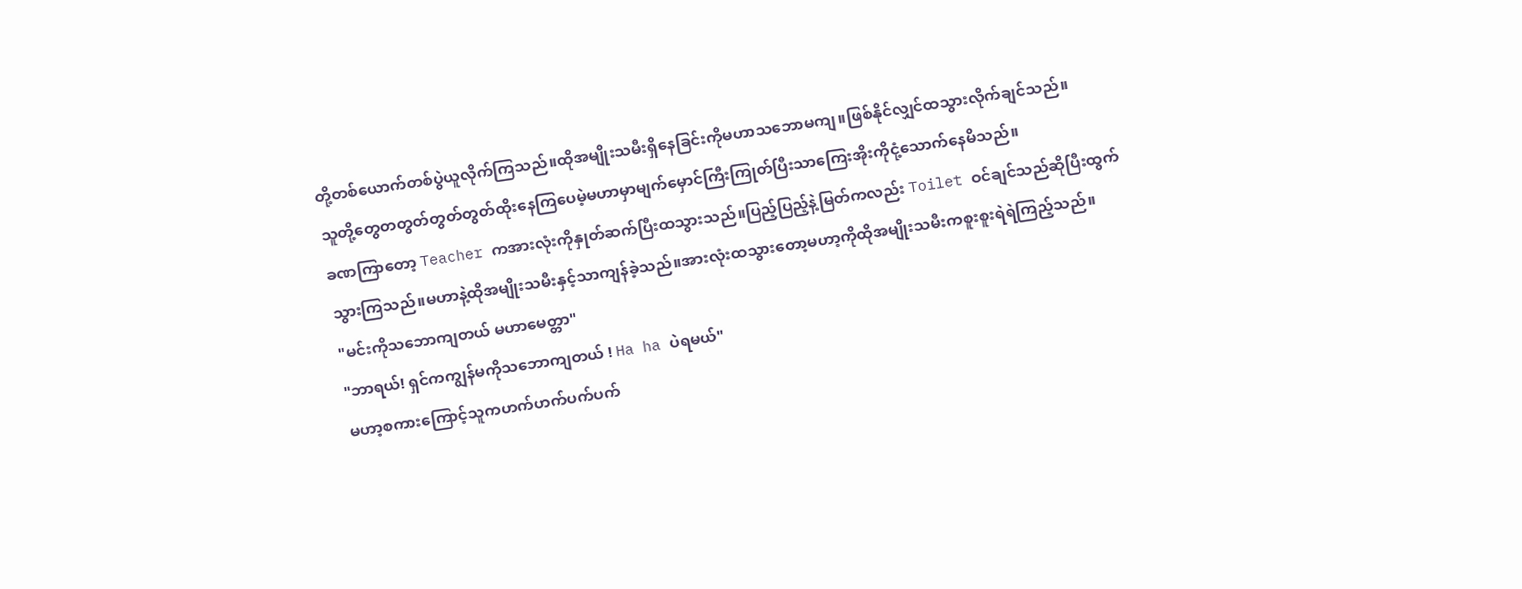တို့တစ်ယောက်တစ်ပွဲယူလိုက်ကြသည်။ထိုအမျိုးသမီးရှိနေခြင်းကိုမဟာသဘောမကျ။ဖြစ်နိုင်လျှင်ထသွားလိုက်ချင်သည်။
သူတို့တွေတတွတ်တွတ်တွတ်ထိုးနေကြပေမဲ့မဟာမှာမျက်မှောင်ကြီးကြုတ်ပြီးသာကြေးအိုးကိုငုံ့သောက်နေမိသည်။
ခဏကြာတော့ Teacher ကအားလုံးကိုနှုတ်ဆက်ပြီးထသွားသည်။ပြည့်ပြည့်နဲ့မြတ်ကလည်း Toilet ဝင်ချင်သည်ဆိုပြီးထွက်သွားကြသည်။မဟာနဲ့ထိုအမျိုးသမီးနှင့်သာကျန်ခဲ့သည်။အားလုံးထသွားတော့မဟာ့ကိုထိုအမျိုးသမီးကစူးစူးရဲရဲကြည့်သည်။
"မင်းကိုသဘောကျတယ် မဟာမေတ္တာ"
"ဘာရယ်! ရှင်ကကျွန်မကိုသဘောကျတယ် ! Ha ha ပဲရမယ်"
မဟာ့စကားကြောင့်သူကဟက်ဟက်ပက်ပက်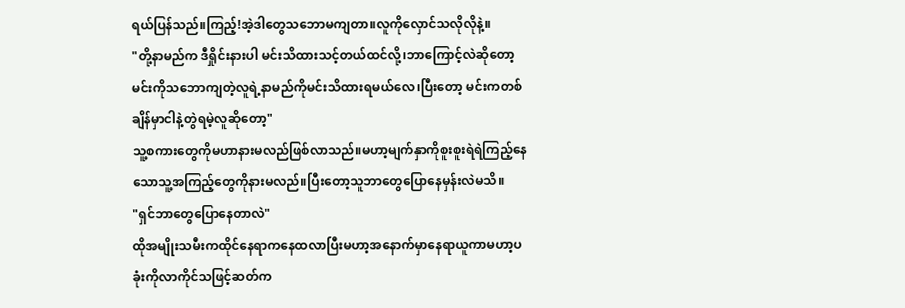ရယ်ပြန်သည်။ကြည့်!အဲ့ဒါတွေသဘောမကျတာ။လူကိုလှောင်သလိုလိုနဲ့။
"တို့နာမည်က ဒီရှိုင်းနားပါ မင်းသိထားသင့်တယ်ထင်လို့၊ဘာကြောင့်လဲဆိုတော့ မင်းကိုသဘောကျတဲ့လူရဲ့နာမည်ကိုမင်းသိထားရမယ်လေ၊ပြီးတော့ မင်းကတစ်ချိန်မှာငါနဲ့တွဲရမဲ့လူဆိုတော့"
သူ့စကားတွေကိုမဟာနားမလည်ဖြစ်လာသည်။မဟာ့မျက်နှာကိုစူးစူးရဲရဲကြည့်နေသောသူ့အကြည့်တွေကိုနားမလည်။ပြီးတော့သူဘာတွေပြောနေမှန်းလဲမသိ။
"ရှင်ဘာတွေပြောနေတာလဲ"
ထိုအမျိုးသမီးကထိုင်နေရာကနေထလာပြီးမဟာ့အနောက်မှာနေရာယူကာမဟာ့ပခုံးကိုလာကိုင်သဖြင့်ဆတ်က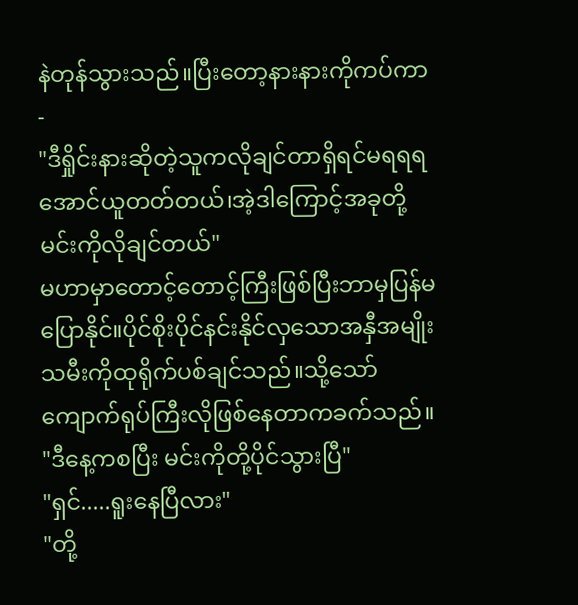နဲတုန်သွားသည်။ပြီးတော့နားနားကိုကပ်ကာ-
"ဒီရှိုင်းနားဆိုတဲ့သူကလိုချင်တာရှိရင်မရရရအောင်ယူတတ်တယ်၊အဲ့ဒါကြောင့်အခုတို့မင်းကိုလိုချင်တယ်"
မဟာမှာတောင့်တောင့်ကြီးဖြစ်ပြီးဘာမှပြန်မပြောနိုင်။ပိုင်စိုးပိုင်နင်းနိုင်လှသောအနှီအမျိုးသမီးကိုထုရိုက်ပစ်ချင်သည်။သို့သော်ကျောက်ရုပ်ကြီးလိုဖြစ်နေတာကခက်သည်။
"ဒီနေ့ကစပြီး မင်းကိုတို့ပိုင်သွားပြီ"
"ရှင်.....ရူးနေပြီလား"
"တို့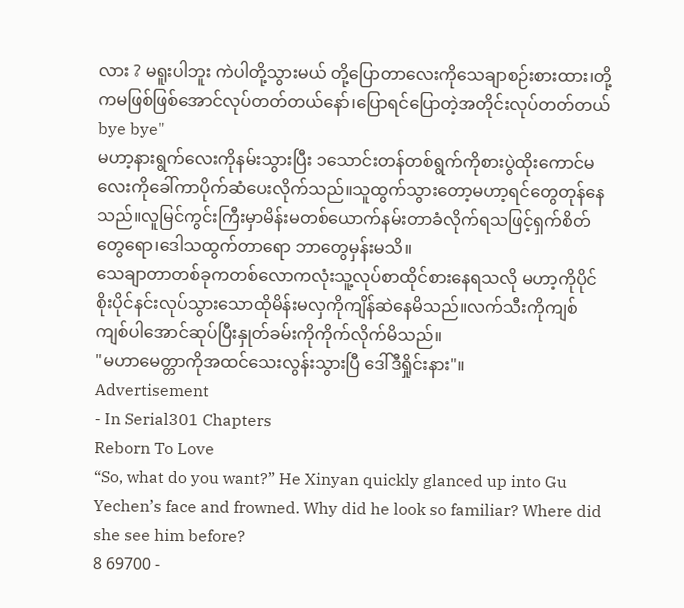လား ? မရူးပါဘူး ကဲပါတို့သွားမယ် တို့ပြောတာလေးကိုသေချာစဉ်းစားထား၊တို့ကမဖြစ်ဖြစ်အောင်လုပ်တတ်တယ်နော်၊ပြောရင်ပြောတဲ့အတိုင်းလုပ်တတ်တယ် bye bye"
မဟာ့နားရွက်လေးကိုနမ်းသွားပြီး ၁သောင်းတန်တစ်ရွက်ကိုစားပွဲထိုးကောင်မလေးကိုခေါ်ကာပိုက်ဆံပေးလိုက်သည်။သူထွက်သွားတော့မဟာ့ရင်တွေတုန်နေသည်။လူမြင်ကွင်းကြီးမှာမိန်းမတစ်ယောက်နမ်းတာခံလိုက်ရသဖြင့်ရှက်စိတ်တွေရော၊ဒေါသထွက်တာရော ဘာတွေမှန်းမသိ။
သေချာတာတစ်ခုကတစ်လောကလုံးသူ့လုပ်စာထိုင်စားနေရသလို မဟာ့ကိုပိုင်စိုးပိုင်နင်းလုပ်သွားသောထိုမိန်းမလှကိုကျိန်ဆဲနေမိသည်။လက်သီးကိုကျစ်ကျစ်ပါအောင်ဆုပ်ပြီးနှုတ်ခမ်းကိုကိုက်လိုက်မိသည်။
"မဟာမေတ္တာကိုအထင်သေးလွန်းသွားပြီ ဒေါ်ဒီရှိုင်းနား"။
Advertisement
- In Serial301 Chapters
Reborn To Love
“So, what do you want?” He Xinyan quickly glanced up into Gu Yechen’s face and frowned. Why did he look so familiar? Where did she see him before?
8 69700 -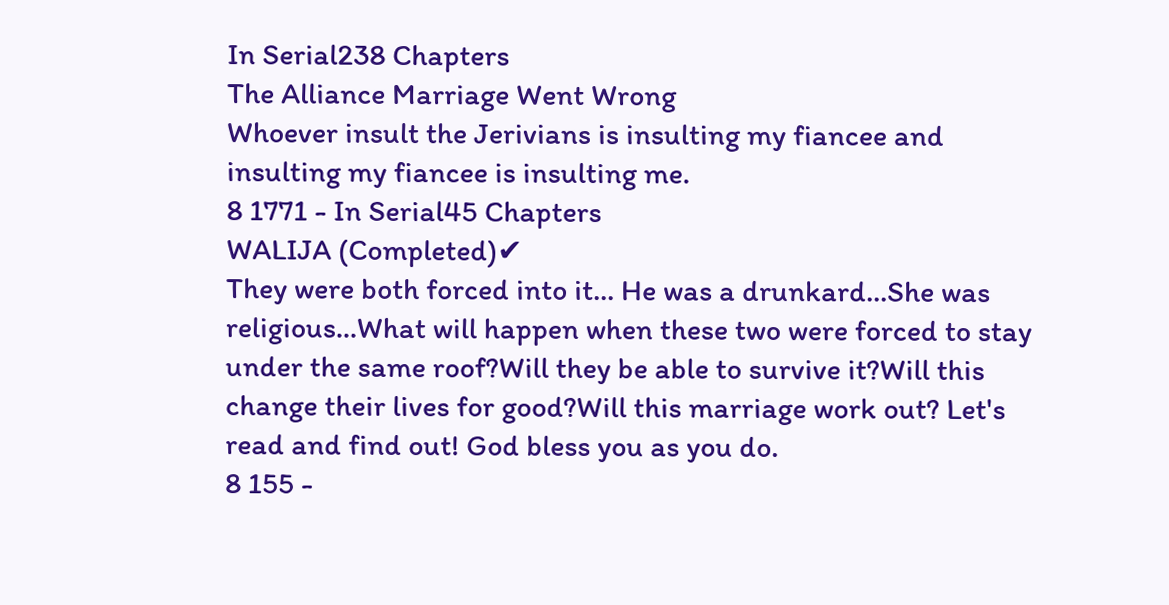In Serial238 Chapters
The Alliance Marriage Went Wrong
Whoever insult the Jerivians is insulting my fiancee and insulting my fiancee is insulting me.
8 1771 - In Serial45 Chapters
WALIJA (Completed)✔
They were both forced into it... He was a drunkard...She was religious...What will happen when these two were forced to stay under the same roof?Will they be able to survive it?Will this change their lives for good?Will this marriage work out? Let's read and find out! God bless you as you do.
8 155 -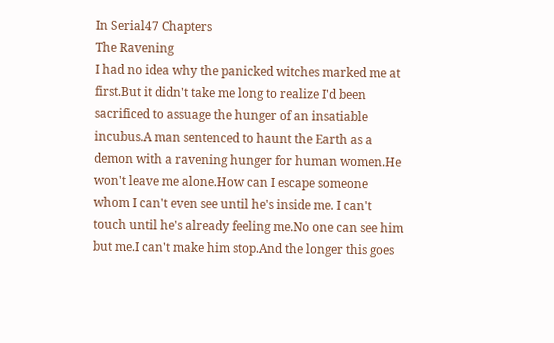In Serial47 Chapters
The Ravening
I had no idea why the panicked witches marked me at first.But it didn't take me long to realize I'd been sacrificed to assuage the hunger of an insatiable incubus.A man sentenced to haunt the Earth as a demon with a ravening hunger for human women.He won't leave me alone.How can I escape someone whom I can't even see until he's inside me. I can't touch until he's already feeling me.No one can see him but me.I can't make him stop.And the longer this goes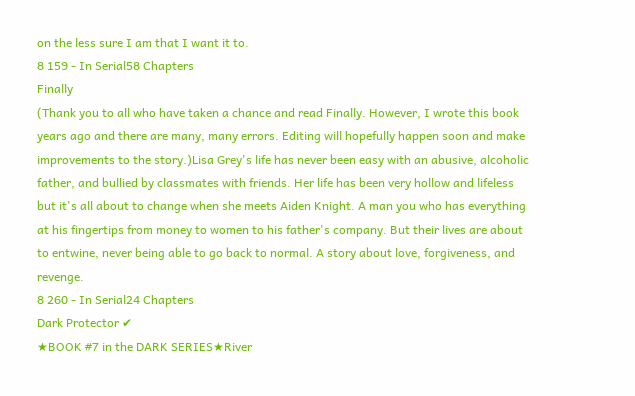on the less sure I am that I want it to.
8 159 - In Serial58 Chapters
Finally
(Thank you to all who have taken a chance and read Finally. However, I wrote this book years ago and there are many, many errors. Editing will hopefully happen soon and make improvements to the story.)Lisa Grey's life has never been easy with an abusive, alcoholic father, and bullied by classmates with friends. Her life has been very hollow and lifeless but it's all about to change when she meets Aiden Knight. A man you who has everything at his fingertips from money to women to his father's company. But their lives are about to entwine, never being able to go back to normal. A story about love, forgiveness, and revenge.
8 260 - In Serial24 Chapters
Dark Protector ✔
★BOOK #7 in the DARK SERIES★River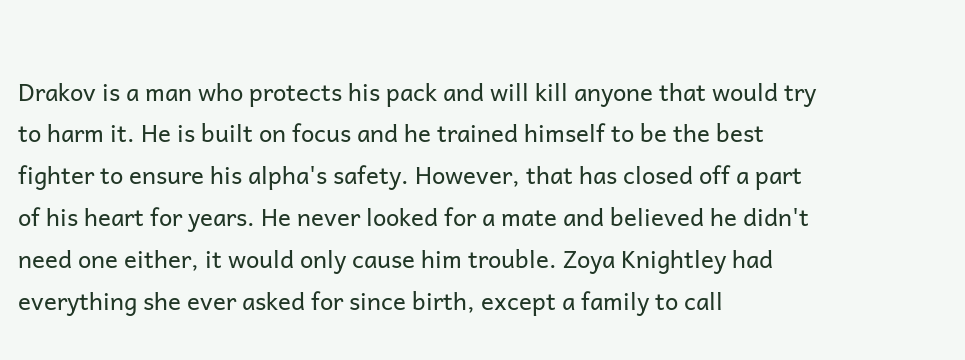Drakov is a man who protects his pack and will kill anyone that would try to harm it. He is built on focus and he trained himself to be the best fighter to ensure his alpha's safety. However, that has closed off a part of his heart for years. He never looked for a mate and believed he didn't need one either, it would only cause him trouble. Zoya Knightley had everything she ever asked for since birth, except a family to call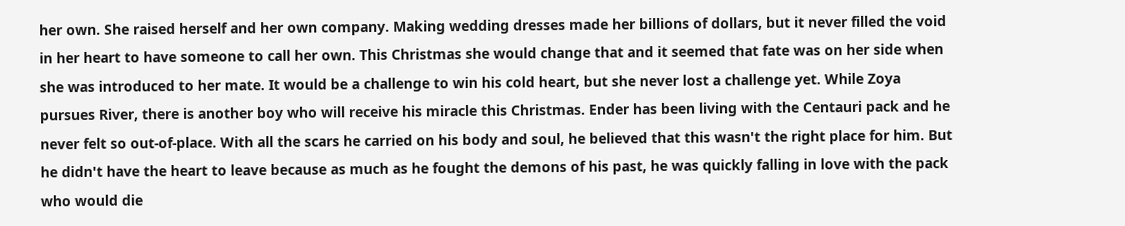her own. She raised herself and her own company. Making wedding dresses made her billions of dollars, but it never filled the void in her heart to have someone to call her own. This Christmas she would change that and it seemed that fate was on her side when she was introduced to her mate. It would be a challenge to win his cold heart, but she never lost a challenge yet. While Zoya pursues River, there is another boy who will receive his miracle this Christmas. Ender has been living with the Centauri pack and he never felt so out-of-place. With all the scars he carried on his body and soul, he believed that this wasn't the right place for him. But he didn't have the heart to leave because as much as he fought the demons of his past, he was quickly falling in love with the pack who would die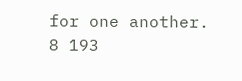for one another.
8 193